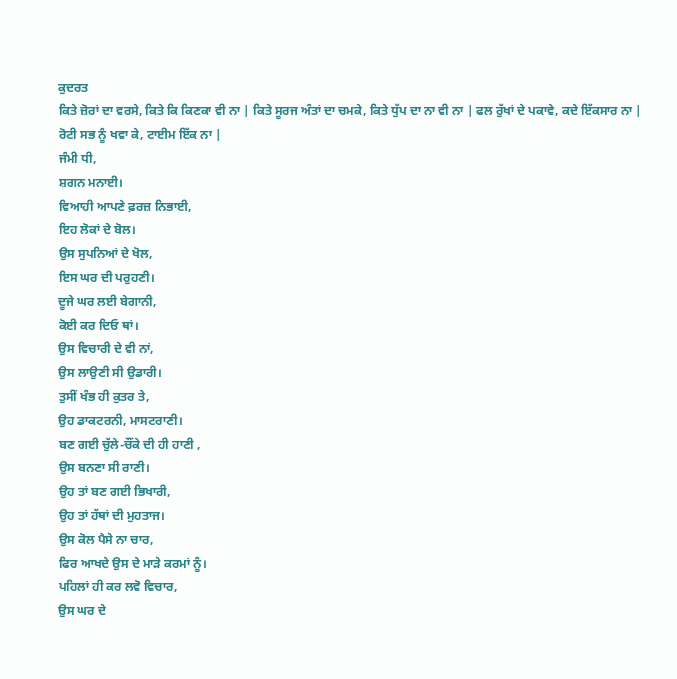ਕੁਦਰਤ
ਕਿਤੇ ਜ਼ੋਰਾਂ ਦਾ ਵਰਸੇ, ਕਿਤੇ ਕਿ ਕਿਣਕਾ ਵੀ ਨਾ | ਕਿਤੇ ਸੂਰਜ ਅੰਤਾਂ ਦਾ ਚਮਕੇ, ਕਿਤੇ ਧੁੱਪ ਦਾ ਨਾ ਵੀ ਨਾ | ਫਲ ਰੁੱਖਾਂ ਦੇ ਪਕਾਵੇ, ਕਦੇ ਇੱਕਸਾਰ ਨਾ | ਰੋਟੀ ਸਭ ਨੂੰ ਖਵਾ ਕੇ, ਟਾਈਮ ਇੱਕ ਨਾ |
ਜੰਮੀ ਧੀ,
ਸ਼ਗਨ ਮਨਾਈ।
ਵਿਆਹੀ ਆਪਣੇ ਫ਼ਰਜ਼ ਨਿਭਾਈ,
ਇਹ ਲੋਕਾਂ ਦੇ ਬੋਲ।
ਉਸ ਸੁਪਨਿਆਂ ਦੇ ਖੋਲ,
ਇਸ ਘਰ ਦੀ ਪਰੁਹਣੀ।
ਦੂਜੇ ਘਰ ਲਈ ਬੇਗਾਨੀ,
ਕੋਈ ਕਰ ਦਿਓ ਥਾਂ।
ਉਸ ਵਿਚਾਰੀ ਦੇ ਵੀ ਨਾਂ,
ਉਸ ਲਾਉਣੀ ਸੀ ਉਡਾਰੀ।
ਤੁਸੀਂ ਖੰਭ ਹੀ ਕੁਤਰ ਤੇ,
ਉਹ ਡਾਕਟਰਨੀ, ਮਾਸਟਰਾਣੀ।
ਬਣ ਗਈ ਚੁੱਲੇ-ਚੌਂਕੇ ਦੀ ਹੀ ਹਾਣੀ ,
ਉਸ ਬਨਣਾ ਸੀ ਰਾਣੀ।
ਉਹ ਤਾਂ ਬਣ ਗਈ ਭਿਖਾਰੀ,
ਉਹ ਤਾਂ ਹੱਥਾਂ ਦੀ ਮੁਹਤਾਜ।
ਉਸ ਕੋਲ ਪੈਸੇ ਨਾ ਚਾਰ,
ਫਿਰ ਆਖਦੇ ਉਸ ਦੇ ਮਾੜੇ ਕਰਮਾਂ ਨੂੰ।
ਪਹਿਲਾਂ ਹੀ ਕਰ ਲਵੋ ਵਿਚਾਰ,
ਉਸ ਘਰ ਦੇ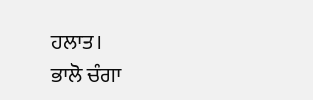ਹਲਾਤ।
ਭਾਲੋ ਚੰਗਾ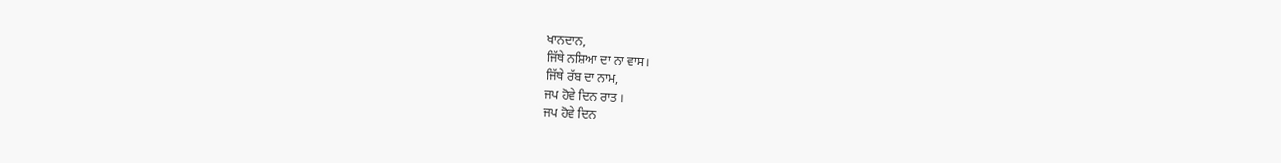ਖਾਨਦਾਨ,
ਜਿੱਥੇ ਨਸ਼ਿਆ ਦਾ ਨਾ ਵਾਸ।
ਜਿੱਥੇ ਰੱਬ ਦਾ ਨਾਮ,
ਜਪ ਹੋਵੇ ਦਿਨ ਰਾਤ ।
ਜਪ ਹੋਵੇ ਦਿਨ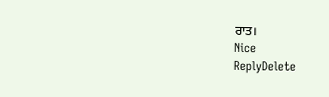ਰਾਤ।
Nice
ReplyDelete